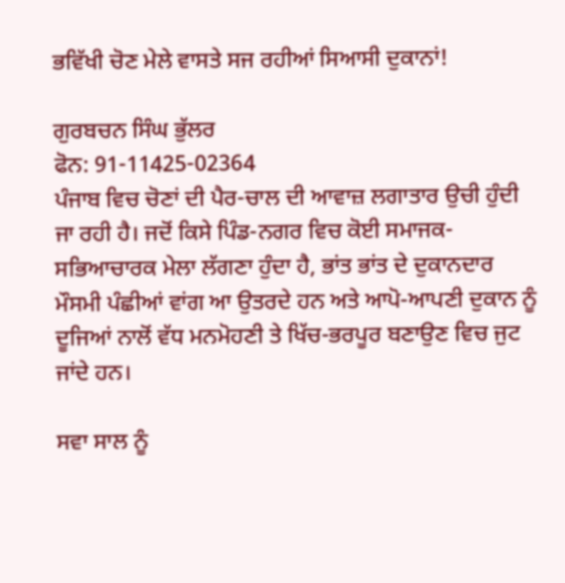ਭਵਿੱਖੀ ਚੋਣ ਮੇਲੇ ਵਾਸਤੇ ਸਜ ਰਹੀਆਂ ਸਿਆਸੀ ਦੁਕਾਨਾਂ!

ਗੁਰਬਚਨ ਸਿੰਘ ਭੁੱਲਰ
ਫੋਨ: 91-11425-02364
ਪੰਜਾਬ ਵਿਚ ਚੋਣਾਂ ਦੀ ਪੈਰ-ਚਾਲ ਦੀ ਆਵਾਜ਼ ਲਗਾਤਾਰ ਉਚੀ ਹੁੰਦੀ ਜਾ ਰਹੀ ਹੈ। ਜਦੋਂ ਕਿਸੇ ਪਿੰਡ-ਨਗਰ ਵਿਚ ਕੋਈ ਸਮਾਜਕ-ਸਭਿਆਚਾਰਕ ਮੇਲਾ ਲੱਗਣਾ ਹੁੰਦਾ ਹੈ, ਭਾਂਤ ਭਾਂਤ ਦੇ ਦੁਕਾਨਦਾਰ ਮੌਸਮੀ ਪੰਛੀਆਂ ਵਾਂਗ ਆ ਉਤਰਦੇ ਹਨ ਅਤੇ ਆਪੋ-ਆਪਣੀ ਦੁਕਾਨ ਨੂੰ ਦੂਜਿਆਂ ਨਾਲੋਂ ਵੱਧ ਮਨਮੋਹਣੀ ਤੇ ਖਿੱਚ-ਭਰਪੂਰ ਬਣਾਉਣ ਵਿਚ ਜੁਟ ਜਾਂਦੇ ਹਨ।

ਸਵਾ ਸਾਲ ਨੂੰ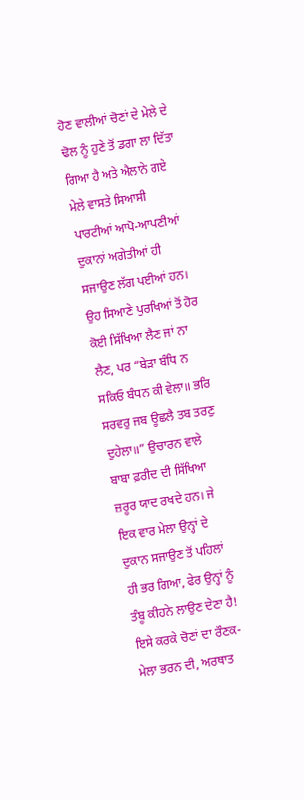ਹੋਣ ਵਾਲੀਆਂ ਚੋਣਾਂ ਦੇ ਮੇਲੇ ਦੇ ਢੋਲ ਨੂੰ ਹੁਣੇ ਤੋਂ ਡਗਾ ਲਾ ਦਿੱਤਾ ਗਿਆ ਹੈ ਅਤੇ ਐਲਾਨੇ ਗਏ ਮੇਲੇ ਵਾਸਤੇ ਸਿਆਸੀ ਪਾਰਟੀਆਂ ਆਪੋ-ਆਪਣੀਆਂ ਦੁਕਾਨਾਂ ਅਗੇਤੀਆਂ ਹੀ ਸਜਾਉਣ ਲੱਗ ਪਈਆਂ ਹਨ। ਉਹ ਸਿਆਣੇ ਪੁਰਖਿਆਂ ਤੋਂ ਹੋਰ ਕੋਈ ਸਿੱਖਿਆ ਲੈਣ ਜਾਂ ਨਾ ਲੈਣ, ਪਰ “ਬੇੜਾ ਬੰਧਿ ਨ ਸਕਿਓ ਬੰਧਨ ਕੀ ਵੇਲਾ॥ ਭਰਿ ਸਰਵਰੁ ਜਬ ਊਛਲੈ ਤਬ ਤਰਣੁ ਦੁਹੇਲਾ॥” ਉਚਾਰਨ ਵਾਲੇ ਬਾਬਾ ਫ਼ਰੀਦ ਦੀ ਸਿੱਖਿਆ ਜ਼ਰੂਰ ਯਾਦ ਰਖਦੇ ਹਨ। ਜੇ ਇਕ ਵਾਰ ਮੇਲਾ ਉਨ੍ਹਾਂ ਦੇ ਦੁਕਾਨ ਸਜਾਉਣ ਤੋਂ ਪਹਿਲਾਂ ਹੀ ਭਰ ਗਿਆ, ਫੇਰ ਉਨ੍ਹਾਂ ਨੂੰ ਤੰਬੂ ਕੀਹਨੇ ਲਾਉਣ ਦੇਣਾ ਹੈ! ਇਸੇ ਕਰਕੇ ਚੋਣਾਂ ਦਾ ਰੌਣਕ-ਮੇਲਾ ਭਰਨ ਦੀ, ਅਰਥਾਤ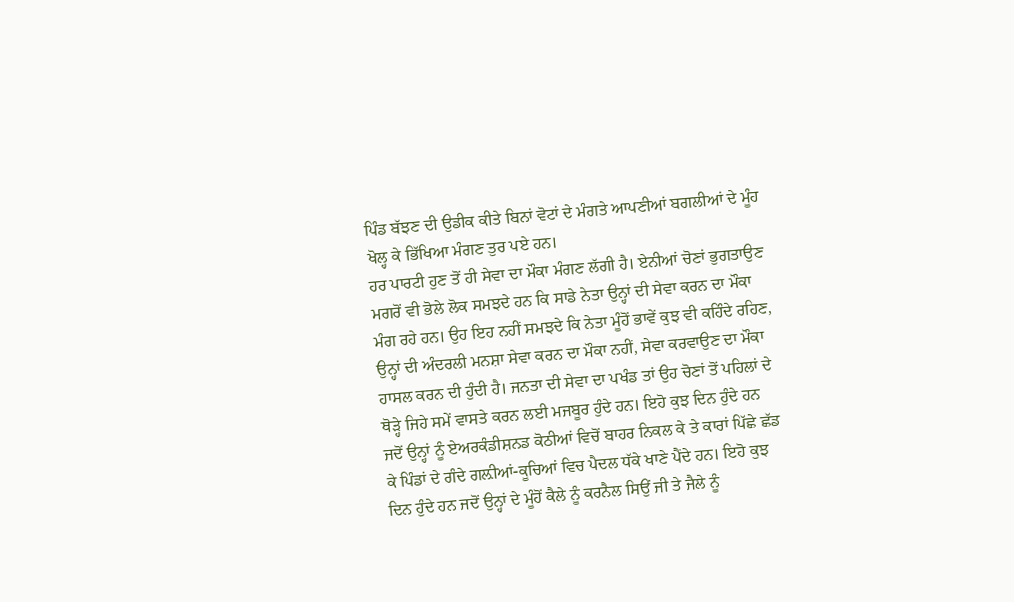ਪਿੰਡ ਬੱਝਣ ਦੀ ਉਡੀਕ ਕੀਤੇ ਬਿਨਾਂ ਵੋਟਾਂ ਦੇ ਮੰਗਤੇ ਆਪਣੀਆਂ ਬਗਲੀਆਂ ਦੇ ਮੂੰਹ ਖੋਲ੍ਹ ਕੇ ਭਿੱਖਿਆ ਮੰਗਣ ਤੁਰ ਪਏ ਹਨ।
ਹਰ ਪਾਰਟੀ ਹੁਣ ਤੋਂ ਹੀ ਸੇਵਾ ਦਾ ਮੌਕਾ ਮੰਗਣ ਲੱਗੀ ਹੈ। ਏਨੀਆਂ ਚੋਣਾਂ ਭੁਗਤਾਉਣ ਮਗਰੋਂ ਵੀ ਭੋਲੇ ਲੋਕ ਸਮਝਦੇ ਹਨ ਕਿ ਸਾਡੇ ਨੇਤਾ ਉਨ੍ਹਾਂ ਦੀ ਸੇਵਾ ਕਰਨ ਦਾ ਮੌਕਾ ਮੰਗ ਰਹੇ ਹਨ। ਉਹ ਇਹ ਨਹੀਂ ਸਮਝਦੇ ਕਿ ਨੇਤਾ ਮੂੰਹੋਂ ਭਾਵੇਂ ਕੁਝ ਵੀ ਕਹਿੰਦੇ ਰਹਿਣ, ਉਨ੍ਹਾਂ ਦੀ ਅੰਦਰਲੀ ਮਨਸ਼ਾ ਸੇਵਾ ਕਰਨ ਦਾ ਮੌਕਾ ਨਹੀਂ, ਸੇਵਾ ਕਰਵਾਉਣ ਦਾ ਮੌਕਾ ਹਾਸਲ ਕਰਨ ਦੀ ਹੁੰਦੀ ਹੈ। ਜਨਤਾ ਦੀ ਸੇਵਾ ਦਾ ਪਖੰਡ ਤਾਂ ਉਹ ਚੋਣਾਂ ਤੋਂ ਪਹਿਲਾਂ ਦੇ ਥੋੜ੍ਹੇ ਜਿਹੇ ਸਮੇਂ ਵਾਸਤੇ ਕਰਨ ਲਈ ਮਜਬੂਰ ਹੁੰਦੇ ਹਨ। ਇਹੋ ਕੁਝ ਦਿਨ ਹੁੰਦੇ ਹਨ ਜਦੋਂ ਉਨ੍ਹਾਂ ਨੂੰ ਏਅਰਕੰਡੀਸ਼ਨਡ ਕੋਠੀਆਂ ਵਿਚੋਂ ਬਾਹਰ ਨਿਕਲ ਕੇ ਤੇ ਕਾਰਾਂ ਪਿੱਛੇ ਛੱਡ ਕੇ ਪਿੰਡਾਂ ਦੇ ਗੰਦੇ ਗਲ਼ੀਆਂ-ਕੂਚਿਆਂ ਵਿਚ ਪੈਦਲ ਧੱਕੇ ਖਾਣੇ ਪੈਂਦੇ ਹਨ। ਇਹੋ ਕੁਝ ਦਿਨ ਹੁੰਦੇ ਹਨ ਜਦੋਂ ਉਨ੍ਹਾਂ ਦੇ ਮੂੰਹੋਂ ਕੈਲੇ ਨੂੰ ਕਰਨੈਲ ਸਿਉਂ ਜੀ ਤੇ ਜੈਲੇ ਨੂੰ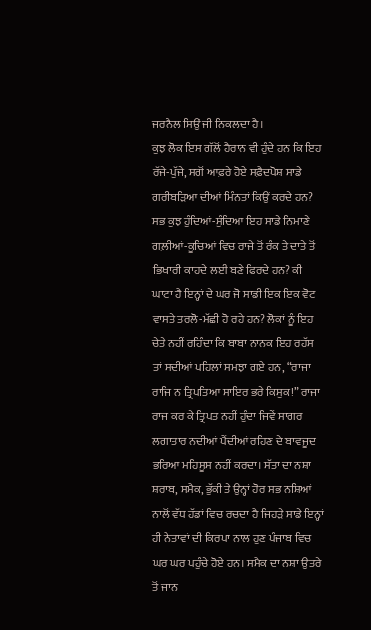ਜਰਨੈਲ ਸਿਉਂ ਜੀ ਨਿਕਲਦਾ ਹੈ।
ਕੁਝ ਲੋਕ ਇਸ ਗੱਲੋਂ ਹੈਰਾਨ ਵੀ ਹੁੰਦੇ ਹਨ ਕਿ ਇਹ ਰੱਜੇ-ਪੁੱਜੇ, ਸਗੋਂ ਆਫ਼ਰੇ ਹੋਏ ਸਫ਼ੈਦਪੋਸ਼ ਸਾਡੇ ਗਰੀਬੜਿਆ ਦੀਆਂ ਮਿੰਨਤਾਂ ਕਿਉਂ ਕਰਦੇ ਹਨ? ਸਭ ਕੁਝ ਹੁੰਦਿਆਂ-ਸੁੰਦਿਆ ਇਹ ਸਾਡੇ ਨਿਮਾਣੇ ਗਲ਼ੀਆਂ-ਕੂਚਿਆਂ ਵਿਚ ਰਾਜੇ ਤੋਂ ਰੰਕ ਤੇ ਦਾਤੇ ਤੋਂ ਭਿਖਾਰੀ ਕਾਹਦੇ ਲਈ ਬਣੇ ਫਿਰਦੇ ਹਨ? ਕੀ ਘਾਟਾ ਹੈ ਇਨ੍ਹਾਂ ਦੇ ਘਰ ਜੋ ਸਾਡੀ ਇਕ ਇਕ ਵੋਟ ਵਾਸਤੇ ਤਰਲੋ-ਮੱਛੀ ਹੋ ਰਹੇ ਹਨ? ਲੋਕਾਂ ਨੂੰ ਇਹ ਚੇਤੇ ਨਹੀਂ ਰਹਿੰਦਾ ਕਿ ਬਾਬਾ ਨਾਨਕ ਇਹ ਰਹੱਸ ਤਾਂ ਸਦੀਆਂ ਪਹਿਲਾਂ ਸਮਝਾ ਗਏ ਹਨ, “ਰਾਜਾ ਰਾਜਿ ਨ ਤ੍ਰਿਪਤਿਆ ਸਾਇਰ ਭਰੇ ਕਿਸੁਕ!” ਰਾਜਾ ਰਾਜ ਕਰ ਕੇ ਤ੍ਰਿਪਤ ਨਹੀਂ ਹੁੰਦਾ ਜਿਵੇਂ ਸਾਗਰ ਲਗਾਤਾਰ ਨਦੀਆਂ ਪੈਂਦੀਆਂ ਰਹਿਣ ਦੇ ਬਾਵਜੂਦ ਭਰਿਆ ਮਹਿਸੂਸ ਨਹੀਂ ਕਰਦਾ। ਸੱਤਾ ਦਾ ਨਸ਼ਾ ਸ਼ਰਾਬ, ਸਮੈਕ, ਭੁੱਕੀ ਤੇ ਉਨ੍ਹਾਂ ਹੋਰ ਸਭ ਨਸ਼ਿਆਂ ਨਾਲੋਂ ਵੱਧ ਹੱਡਾਂ ਵਿਚ ਰਚਦਾ ਹੈ ਜਿਹੜੇ ਸਾਡੇ ਇਨ੍ਹਾਂ ਹੀ ਨੇਤਾਵਾਂ ਦੀ ਕਿਰਪਾ ਨਾਲ ਹੁਣ ਪੰਜਾਬ ਵਿਚ ਘਰ ਘਰ ਪਹੁੰਚੇ ਹੋਏ ਹਨ। ਸਮੈਕ ਦਾ ਨਸ਼ਾ ਉਤਰੇ ਤੋਂ ਜਾਨ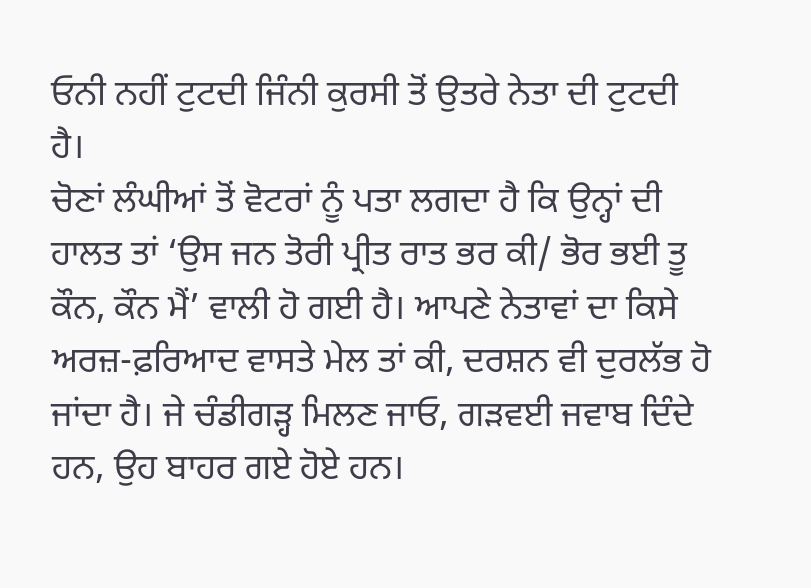ਓਨੀ ਨਹੀਂ ਟੁਟਦੀ ਜਿੰਨੀ ਕੁਰਸੀ ਤੋਂ ਉਤਰੇ ਨੇਤਾ ਦੀ ਟੁਟਦੀ ਹੈ।
ਚੋਣਾਂ ਲੰਘੀਆਂ ਤੋਂ ਵੋਟਰਾਂ ਨੂੰ ਪਤਾ ਲਗਦਾ ਹੈ ਕਿ ਉਨ੍ਹਾਂ ਦੀ ਹਾਲਤ ਤਾਂ ‘ਉਸ ਜਨ ਤੋਰੀ ਪ੍ਰੀਤ ਰਾਤ ਭਰ ਕੀ/ ਭੋਰ ਭਈ ਤੂ ਕੌਨ, ਕੌਨ ਮੈਂ’ ਵਾਲੀ ਹੋ ਗਈ ਹੈ। ਆਪਣੇ ਨੇਤਾਵਾਂ ਦਾ ਕਿਸੇ ਅਰਜ਼-ਫ਼ਰਿਆਦ ਵਾਸਤੇ ਮੇਲ ਤਾਂ ਕੀ, ਦਰਸ਼ਨ ਵੀ ਦੁਰਲੱਭ ਹੋ ਜਾਂਦਾ ਹੈ। ਜੇ ਚੰਡੀਗੜ੍ਹ ਮਿਲਣ ਜਾਓ, ਗੜਵਈ ਜਵਾਬ ਦਿੰਦੇ ਹਨ, ਉਹ ਬਾਹਰ ਗਏ ਹੋਏ ਹਨ।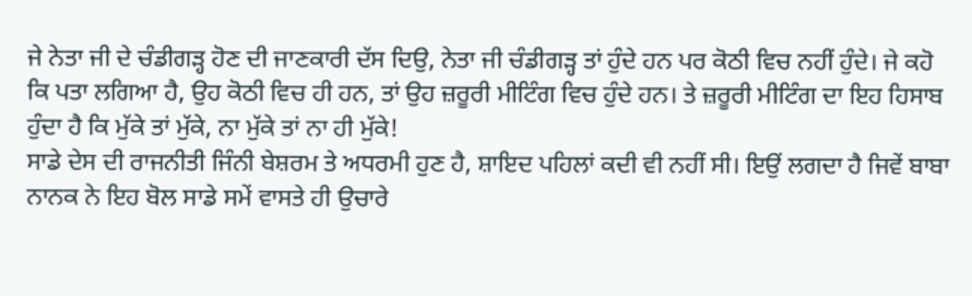ਜੇ ਨੇਤਾ ਜੀ ਦੇ ਚੰਡੀਗੜ੍ਹ ਹੋਣ ਦੀ ਜਾਣਕਾਰੀ ਦੱਸ ਦਿਉ, ਨੇਤਾ ਜੀ ਚੰਡੀਗੜ੍ਹ ਤਾਂ ਹੁੰਦੇ ਹਨ ਪਰ ਕੋਠੀ ਵਿਚ ਨਹੀਂ ਹੁੰਦੇ। ਜੇ ਕਹੋ ਕਿ ਪਤਾ ਲਗਿਆ ਹੈ, ਉਹ ਕੋਠੀ ਵਿਚ ਹੀ ਹਨ, ਤਾਂ ਉਹ ਜ਼ਰੂਰੀ ਮੀਟਿੰਗ ਵਿਚ ਹੁੰਦੇ ਹਨ। ਤੇ ਜ਼ਰੂਰੀ ਮੀਟਿੰਗ ਦਾ ਇਹ ਹਿਸਾਬ ਹੁੰਦਾ ਹੈ ਕਿ ਮੁੱਕੇ ਤਾਂ ਮੁੱਕੇ, ਨਾ ਮੁੱਕੇ ਤਾਂ ਨਾ ਹੀ ਮੁੱਕੇ!
ਸਾਡੇ ਦੇਸ ਦੀ ਰਾਜਨੀਤੀ ਜਿੰਨੀ ਬੇਸ਼ਰਮ ਤੇ ਅਧਰਮੀ ਹੁਣ ਹੈ, ਸ਼ਾਇਦ ਪਹਿਲਾਂ ਕਦੀ ਵੀ ਨਹੀਂ ਸੀ। ਇਉਂ ਲਗਦਾ ਹੈ ਜਿਵੇਂ ਬਾਬਾ ਨਾਨਕ ਨੇ ਇਹ ਬੋਲ ਸਾਡੇ ਸਮੇਂ ਵਾਸਤੇ ਹੀ ਉਚਾਰੇ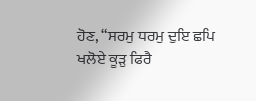ਹੋਣ, “ਸਰਮੁ ਧਰਮੁ ਦੁਇ ਛਪਿ ਖਲੋਏ ਕੂੜੁ ਫਿਰੈ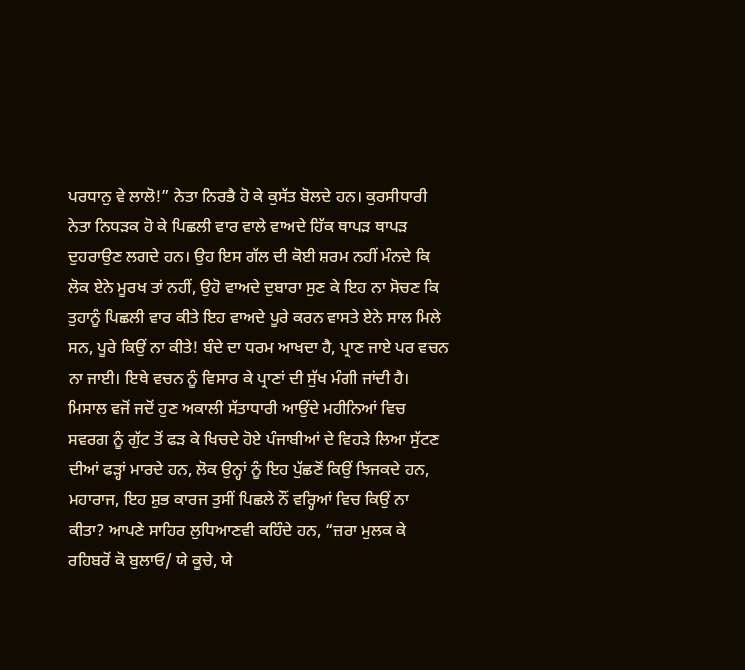ਪਰਧਾਨੁ ਵੇ ਲਾਲੋ!” ਨੇਤਾ ਨਿਰਭੈ ਹੋ ਕੇ ਕੁਸੱਤ ਬੋਲਦੇ ਹਨ। ਕੁਰਸੀਧਾਰੀ ਨੇਤਾ ਨਿਧੜਕ ਹੋ ਕੇ ਪਿਛਲੀ ਵਾਰ ਵਾਲੇ ਵਾਅਦੇ ਹਿੱਕ ਥਾਪੜ ਥਾਪੜ ਦੁਹਰਾਉਣ ਲਗਦੇ ਹਨ। ਉਹ ਇਸ ਗੱਲ ਦੀ ਕੋਈ ਸ਼ਰਮ ਨਹੀਂ ਮੰਨਦੇ ਕਿ ਲੋਕ ਏਨੇ ਮੂਰਖ ਤਾਂ ਨਹੀਂ, ਉਹੋ ਵਾਅਦੇ ਦੁਬਾਰਾ ਸੁਣ ਕੇ ਇਹ ਨਾ ਸੋਚਣ ਕਿ ਤੁਹਾਨੂੰ ਪਿਛਲੀ ਵਾਰ ਕੀਤੇ ਇਹ ਵਾਅਦੇ ਪੂਰੇ ਕਰਨ ਵਾਸਤੇ ਏਨੇ ਸਾਲ ਮਿਲੇ ਸਨ, ਪੂਰੇ ਕਿਉਂ ਨਾ ਕੀਤੇ! ਬੰਦੇ ਦਾ ਧਰਮ ਆਖਦਾ ਹੈ, ਪ੍ਰਾਣ ਜਾਏ ਪਰ ਵਚਨ ਨਾ ਜਾਈ। ਇਥੇ ਵਚਨ ਨੂੰ ਵਿਸਾਰ ਕੇ ਪ੍ਰਾਣਾਂ ਦੀ ਸੁੱਖ ਮੰਗੀ ਜਾਂਦੀ ਹੈ।
ਮਿਸਾਲ ਵਜੋਂ ਜਦੋਂ ਹੁਣ ਅਕਾਲੀ ਸੱਤਾਧਾਰੀ ਆਉਂਦੇ ਮਹੀਨਿਆਂ ਵਿਚ ਸਵਰਗ ਨੂੰ ਗੁੱਟ ਤੋਂ ਫੜ ਕੇ ਖਿਚਦੇ ਹੋਏ ਪੰਜਾਬੀਆਂ ਦੇ ਵਿਹੜੇ ਲਿਆ ਸੁੱਟਣ ਦੀਆਂ ਫੜ੍ਹਾਂ ਮਾਰਦੇ ਹਨ, ਲੋਕ ਉਨ੍ਹਾਂ ਨੂੰ ਇਹ ਪੁੱਛਣੋਂ ਕਿਉਂ ਝਿਜਕਦੇ ਹਨ, ਮਹਾਰਾਜ, ਇਹ ਸ਼ੁਭ ਕਾਰਜ ਤੁਸੀਂ ਪਿਛਲੇ ਨੌਂ ਵਰ੍ਹਿਆਂ ਵਿਚ ਕਿਉਂ ਨਾ ਕੀਤਾ? ਆਪਣੇ ਸਾਹਿਰ ਲੁਧਿਆਣਵੀ ਕਹਿੰਦੇ ਹਨ, “ਜ਼ਰਾ ਮੁਲਕ ਕੇ ਰਹਿਬਰੋਂ ਕੋ ਬੁਲਾਓ/ ਯੇ ਕੂਚੇ, ਯੇ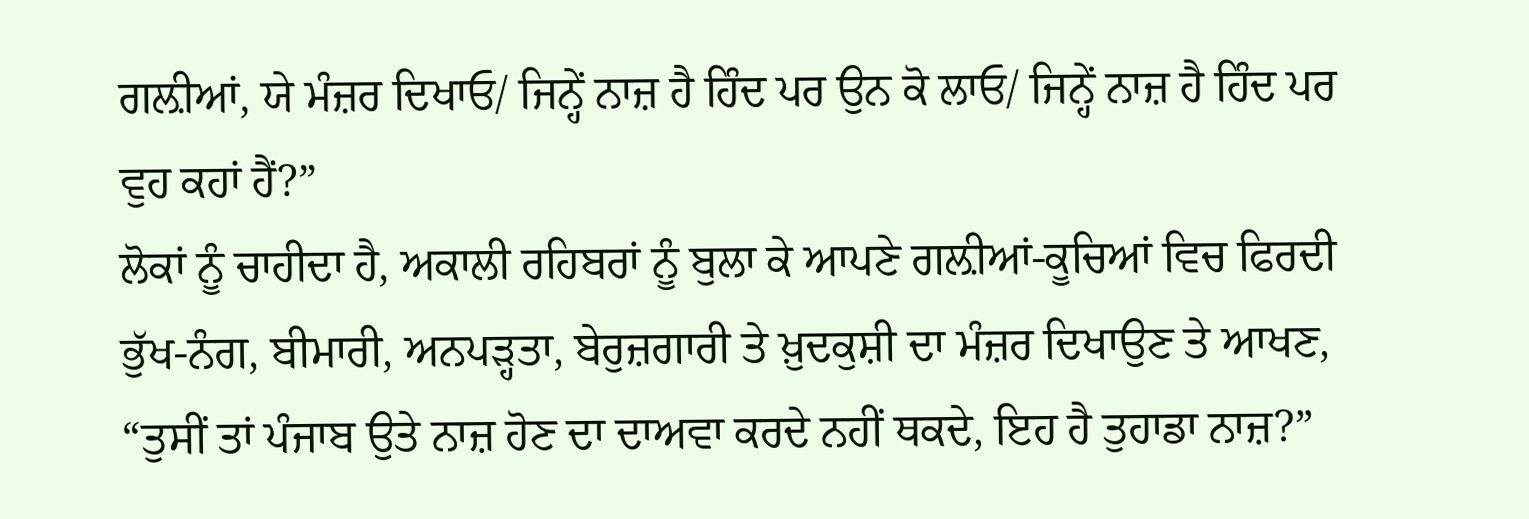ਗਲ਼ੀਆਂ, ਯੇ ਮੰਜ਼ਰ ਦਿਖਾਓ/ ਜਿਨ੍ਹੇਂ ਨਾਜ਼ ਹੈ ਹਿੰਦ ਪਰ ਉਨ ਕੋ ਲਾਓ/ ਜਿਨ੍ਹੇਂ ਨਾਜ਼ ਹੈ ਹਿੰਦ ਪਰ ਵੁਹ ਕਹਾਂ ਹੈਂ?”
ਲੋਕਾਂ ਨੂੰ ਚਾਹੀਦਾ ਹੈ, ਅਕਾਲੀ ਰਹਿਬਰਾਂ ਨੂੰ ਬੁਲਾ ਕੇ ਆਪਣੇ ਗਲ਼ੀਆਂ-ਕੂਚਿਆਂ ਵਿਚ ਫਿਰਦੀ ਭੁੱਖ-ਨੰਗ, ਬੀਮਾਰੀ, ਅਨਪੜ੍ਹਤਾ, ਬੇਰੁਜ਼ਗਾਰੀ ਤੇ ਖ਼ੁਦਕੁਸ਼ੀ ਦਾ ਮੰਜ਼ਰ ਦਿਖਾਉਣ ਤੇ ਆਖਣ, “ਤੁਸੀਂ ਤਾਂ ਪੰਜਾਬ ਉਤੇ ਨਾਜ਼ ਹੋਣ ਦਾ ਦਾਅਵਾ ਕਰਦੇ ਨਹੀਂ ਥਕਦੇ, ਇਹ ਹੈ ਤੁਹਾਡਾ ਨਾਜ਼?”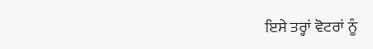ਇਸੇ ਤਰ੍ਹਾਂ ਵੋਟਰਾਂ ਨੂੰ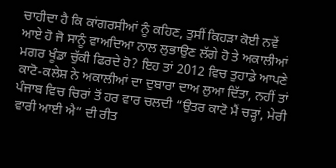ਚਾਹੀਦਾ ਹੈ ਕਿ ਕਾਂਗਰਸੀਆਂ ਨੂੰ ਕਹਿਣ, ਤੁਸੀਂ ਕਿਹੜਾ ਕੋਈ ਨਵੇਂ ਆਏ ਹੋ ਜੋ ਸਾਨੂੰ ਵਾਅਦਿਆ ਨਾਲ ਲੁਭਾਉਣ ਲੱਗੇ ਹੋ ਤੇ ਅਕਾਲੀਆਂ ਮਗਰ ਖੂੰਡਾ ਚੁੱਕੀ ਫਿਰਦੇ ਹੋ? ਇਹ ਤਾਂ 2012 ਵਿਚ ਤੁਹਾਡੇ ਆਪਣੇ ਕਾਟੋ-ਕਲੇਸ਼ ਨੇ ਅਕਾਲੀਆਂ ਦਾ ਦੁਬਾਰਾ ਦਾਅ ਲੁਆ ਦਿੱਤਾ, ਨਹੀਂ ਤਾਂ ਪੰਜਾਬ ਵਿਚ ਚਿਰਾਂ ਤੋਂ ਹਰ ਵਾਰ ਚਲਦੀ “ਉਤਰ ਕਾਟੋ ਮੈਂ ਚੜ੍ਹਾਂ, ਮੇਰੀ ਵਾਰੀ ਆਈ ਐ” ਦੀ ਰੀਤ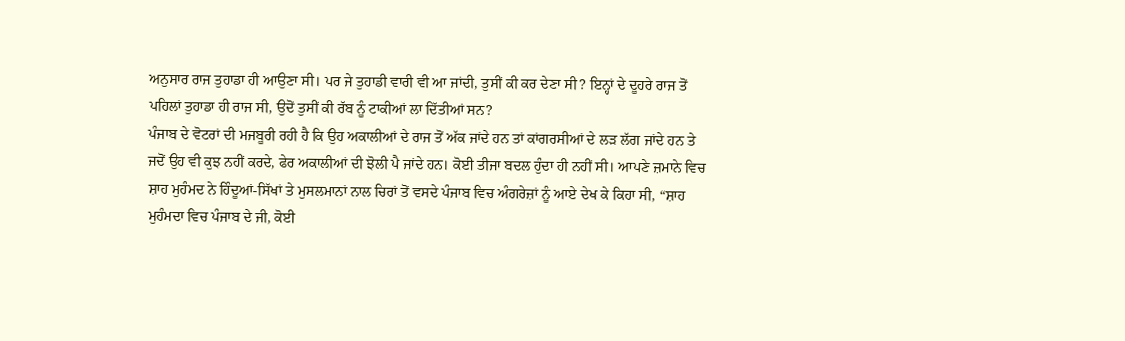ਅਨੁਸਾਰ ਰਾਜ ਤੁਹਾਡਾ ਹੀ ਆਉਣਾ ਸੀ। ਪਰ ਜੇ ਤੁਹਾਡੀ ਵਾਰੀ ਵੀ ਆ ਜਾਂਦੀ, ਤੁਸੀਂ ਕੀ ਕਰ ਦੇਣਾ ਸੀ? ਇਨ੍ਹਾਂ ਦੇ ਦੂਹਰੇ ਰਾਜ ਤੋਂ ਪਹਿਲਾਂ ਤੁਹਾਡਾ ਹੀ ਰਾਜ ਸੀ, ਉਦੋਂ ਤੁਸੀਂ ਕੀ ਰੱਬ ਨੂੰ ਟਾਕੀਆਂ ਲਾ ਦਿੱਤੀਆਂ ਸਨ?
ਪੰਜਾਬ ਦੇ ਵੋਟਰਾਂ ਦੀ ਮਜਬੂਰੀ ਰਹੀ ਹੈ ਕਿ ਉਹ ਅਕਾਲੀਆਂ ਦੇ ਰਾਜ ਤੋਂ ਅੱਕ ਜਾਂਦੇ ਹਨ ਤਾਂ ਕਾਂਗਰਸੀਆਂ ਦੇ ਲੜ ਲੱਗ ਜਾਂਦੇ ਹਨ ਤੇ ਜਦੋਂ ਉਹ ਵੀ ਕੁਝ ਨਹੀਂ ਕਰਦੇ, ਫੇਰ ਅਕਾਲੀਆਂ ਦੀ ਝੋਲੀ ਪੈ ਜਾਂਦੇ ਹਨ। ਕੋਈ ਤੀਜਾ ਬਦਲ ਹੁੰਦਾ ਹੀ ਨਹੀਂ ਸੀ। ਆਪਣੇ ਜ਼ਮਾਨੇ ਵਿਚ ਸ਼ਾਹ ਮੁਹੰਮਦ ਨੇ ਹਿੰਦੂਆਂ-ਸਿੱਖਾਂ ਤੇ ਮੁਸਲਮਾਨਾਂ ਨਾਲ ਚਿਰਾਂ ਤੋਂ ਵਸਦੇ ਪੰਜਾਬ ਵਿਚ ਅੰਗਰੇਜ਼ਾਂ ਨੂੰ ਆਏ ਦੇਖ ਕੇ ਕਿਹਾ ਸੀ, “ਸ਼ਾਹ ਮੁਹੰਮਦਾ ਵਿਚ ਪੰਜਾਬ ਦੇ ਜੀ, ਕੋਈ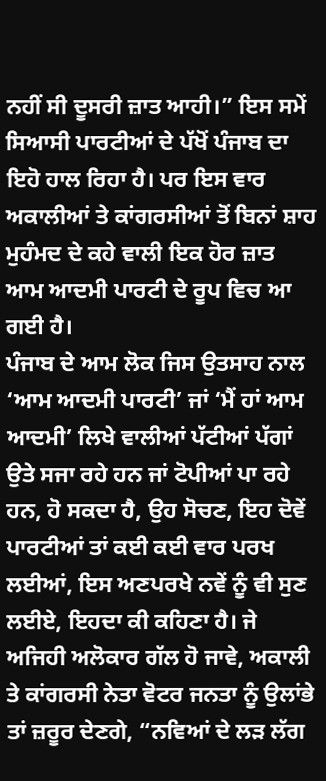ਨਹੀਂ ਸੀ ਦੂਸਰੀ ਜ਼ਾਤ ਆਹੀ।” ਇਸ ਸਮੇਂ ਸਿਆਸੀ ਪਾਰਟੀਆਂ ਦੇ ਪੱਖੋਂ ਪੰਜਾਬ ਦਾ ਇਹੋ ਹਾਲ ਰਿਹਾ ਹੈ। ਪਰ ਇਸ ਵਾਰ ਅਕਾਲੀਆਂ ਤੇ ਕਾਂਗਰਸੀਆਂ ਤੋਂ ਬਿਨਾਂ ਸ਼ਾਹ ਮੁਹੰਮਦ ਦੇ ਕਹੇ ਵਾਲੀ ਇਕ ਹੋਰ ਜ਼ਾਤ ਆਮ ਆਦਮੀ ਪਾਰਟੀ ਦੇ ਰੂਪ ਵਿਚ ਆ ਗਈ ਹੈ।
ਪੰਜਾਬ ਦੇ ਆਮ ਲੋਕ ਜਿਸ ਉਤਸਾਹ ਨਾਲ ‘ਆਮ ਆਦਮੀ ਪਾਰਟੀ’ ਜਾਂ ‘ਮੈਂ ਹਾਂ ਆਮ ਆਦਮੀ’ ਲਿਖੇ ਵਾਲੀਆਂ ਪੱਟੀਆਂ ਪੱਗਾਂ ਉਤੇ ਸਜਾ ਰਹੇ ਹਨ ਜਾਂ ਟੋਪੀਆਂ ਪਾ ਰਹੇ ਹਨ, ਹੋ ਸਕਦਾ ਹੈ, ਉਹ ਸੋਚਣ, ਇਹ ਦੋਵੇਂ ਪਾਰਟੀਆਂ ਤਾਂ ਕਈ ਕਈ ਵਾਰ ਪਰਖ ਲਈਆਂ, ਇਸ ਅਣਪਰਖੇ ਨਵੇਂ ਨੂੰ ਵੀ ਸੁਣ ਲਈਏ, ਇਹਦਾ ਕੀ ਕਹਿਣਾ ਹੈ। ਜੇ ਅਜਿਹੀ ਅਲੋਕਾਰ ਗੱਲ ਹੋ ਜਾਵੇ, ਅਕਾਲੀ ਤੇ ਕਾਂਗਰਸੀ ਨੇਤਾ ਵੋਟਰ ਜਨਤਾ ਨੂੰ ਉਲਾਂਭੇ ਤਾਂ ਜ਼ਰੂਰ ਦੇਣਗੇ, “ਨਵਿਆਂ ਦੇ ਲੜ ਲੱਗ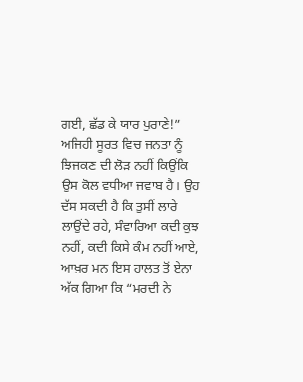ਗਈ, ਛੱਡ ਕੇ ਯਾਰ ਪੁਰਾਣੇ!” ਅਜਿਹੀ ਸੂਰਤ ਵਿਚ ਜਨਤਾ ਨੂੰ ਝਿਜਕਣ ਦੀ ਲੋੜ ਨਹੀਂ ਕਿਉਂਕਿ ਉਸ ਕੋਲ ਵਧੀਆ ਜਵਾਬ ਹੈ। ਉਹ ਦੱਸ ਸਕਦੀ ਹੈ ਕਿ ਤੁਸੀਂ ਲਾਰੇ ਲਾਉਂਦੇ ਰਹੇ, ਸੰਵਾਰਿਆ ਕਦੀ ਕੁਝ ਨਹੀਂ, ਕਦੀ ਕਿਸੇ ਕੰਮ ਨਹੀਂ ਆਏ, ਆਖ਼ਰ ਮਨ ਇਸ ਹਾਲਤ ਤੋਂ ਏਨਾ ਅੱਕ ਗਿਆ ਕਿ “ਮਰਦੀ ਨੇ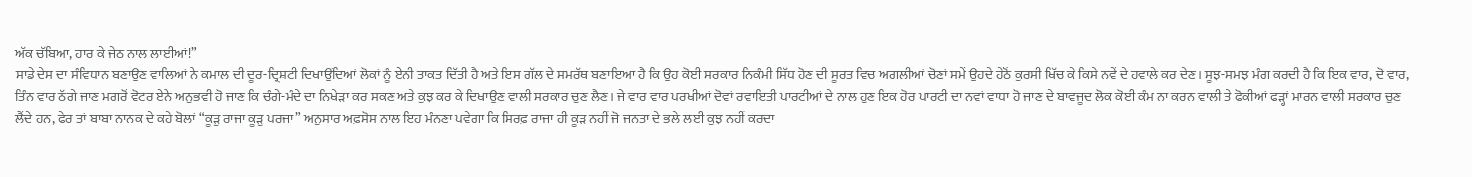ਅੱਕ ਚੱਬਿਆ, ਹਾਰ ਕੇ ਜੇਠ ਨਾਲ ਲਾਈਆਂ!”
ਸਾਡੇ ਦੇਸ ਦਾ ਸੰਵਿਧਾਨ ਬਣਾਉਣ ਵਾਲਿਆਂ ਨੇ ਕਮਾਲ ਦੀ ਦੂਰ-ਦ੍ਰਿਸ਼ਟੀ ਦਿਖਾਉਂਦਿਆਂ ਲੋਕਾਂ ਨੂੰ ਏਨੀ ਤਾਕਤ ਦਿੱਤੀ ਹੈ ਅਤੇ ਇਸ ਗੱਲ ਦੇ ਸਮਰੱਥ ਬਣਾਇਆ ਹੈ ਕਿ ਉਹ ਕੋਈ ਸਰਕਾਰ ਨਿਕੰਮੀ ਸਿੱਧ ਹੋਣ ਦੀ ਸੂਰਤ ਵਿਚ ਅਗਲੀਆਂ ਚੋਣਾਂ ਸਮੇਂ ਉਹਦੇ ਹੇਠੋਂ ਕੁਰਸੀ ਖਿੱਚ ਕੇ ਕਿਸੇ ਨਵੇਂ ਦੇ ਹਵਾਲੇ ਕਰ ਦੇਣ। ਸੂਝ-ਸਮਝ ਮੰਗ ਕਰਦੀ ਹੈ ਕਿ ਇਕ ਵਾਰ, ਦੋ ਵਾਰ, ਤਿੰਨ ਵਾਰ ਠੱਗੇ ਜਾਣ ਮਗਰੋਂ ਵੋਟਰ ਏਨੇ ਅਨੁਭਵੀ ਹੋ ਜਾਣ ਕਿ ਚੰਗੇ-ਮੰਦੇ ਦਾ ਨਿਖੇੜਾ ਕਰ ਸਕਣ ਅਤੇ ਕੁਝ ਕਰ ਕੇ ਦਿਖਾਉਣ ਵਾਲੀ ਸਰਕਾਰ ਚੁਣ ਲੈਣ। ਜੇ ਵਾਰ ਵਾਰ ਪਰਖੀਆਂ ਦੋਵਾਂ ਰਵਾਇਤੀ ਪਾਰਟੀਆਂ ਦੇ ਨਾਲ ਹੁਣ ਇਕ ਹੋਰ ਪਾਰਟੀ ਦਾ ਨਵਾਂ ਵਾਧਾ ਹੋ ਜਾਣ ਦੇ ਬਾਵਜੂਦ ਲੋਕ ਕੋਈ ਕੰਮ ਨਾ ਕਰਨ ਵਾਲੀ ਤੇ ਫੋਕੀਆਂ ਫੜ੍ਹਾਂ ਮਾਰਨ ਵਾਲੀ ਸਰਕਾਰ ਚੁਣ ਲੈਂਦੇ ਹਨ, ਫੇਰ ਤਾਂ ਬਾਬਾ ਨਾਨਕ ਦੇ ਕਹੇ ਬੋਲਾਂ “ਕੂੜੁ ਰਾਜਾ ਕੂੜੁ ਪਰਜਾ” ਅਨੁਸਾਰ ਅਫ਼ਸੋਸ ਨਾਲ ਇਹ ਮੰਨਣਾ ਪਵੇਗਾ ਕਿ ਸਿਰਫ਼ ਰਾਜਾ ਹੀ ਕੂੜ ਨਹੀਂ ਜੋ ਜਨਤਾ ਦੇ ਭਲੇ ਲਈ ਕੁਝ ਨਹੀਂ ਕਰਦਾ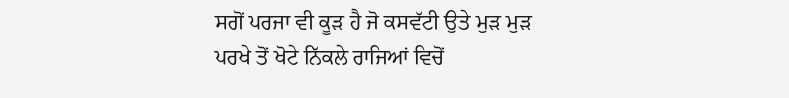ਸਗੋਂ ਪਰਜਾ ਵੀ ਕੂੜ ਹੈ ਜੋ ਕਸਵੱਟੀ ਉਤੇ ਮੁੜ ਮੁੜ ਪਰਖੇ ਤੋਂ ਖੋਟੇ ਨਿੱਕਲੇ ਰਾਜਿਆਂ ਵਿਚੋਂ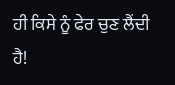ਹੀ ਕਿਸੇ ਨੂੰ ਫੇਰ ਚੁਣ ਲੈਂਦੀ ਹੈ!